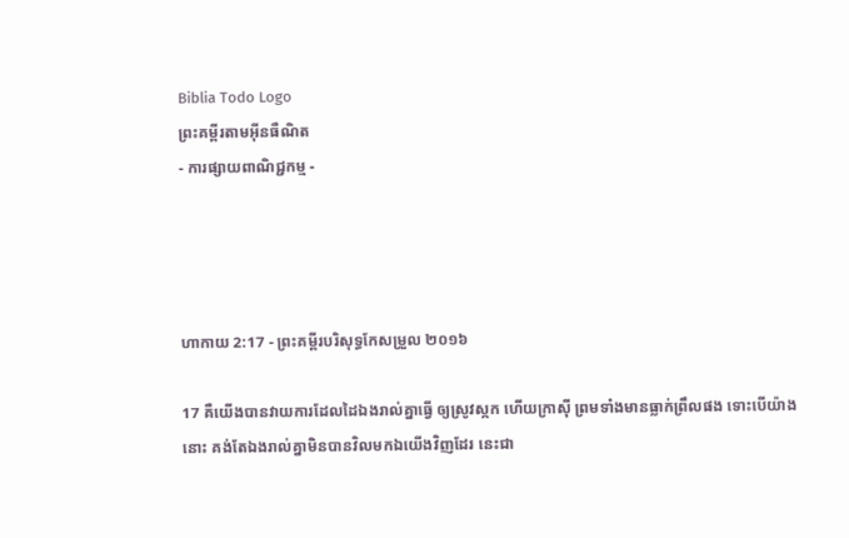Biblia Todo Logo
ព្រះគម្ពីរតាមអ៊ីនធឺណិត
- ការផ្សាយពាណិជ្ជកម្ម -




ហាកាយ 2:17 - ព្រះគម្ពីរបរិសុទ្ធកែសម្រួល ២០១៦

17 គឺយើងបានវាយការដែលដៃឯងរាល់គ្នាធ្វើ ឲ្យស្រូវស្កក ហើយក្រាស៊ី ព្រមទាំងមានធ្លាក់ព្រឹលផង ទោះបើយ៉ាងនោះ គង់តែឯងរាល់គ្នាមិនបានវិលមកឯយើងវិញដែរ នេះជា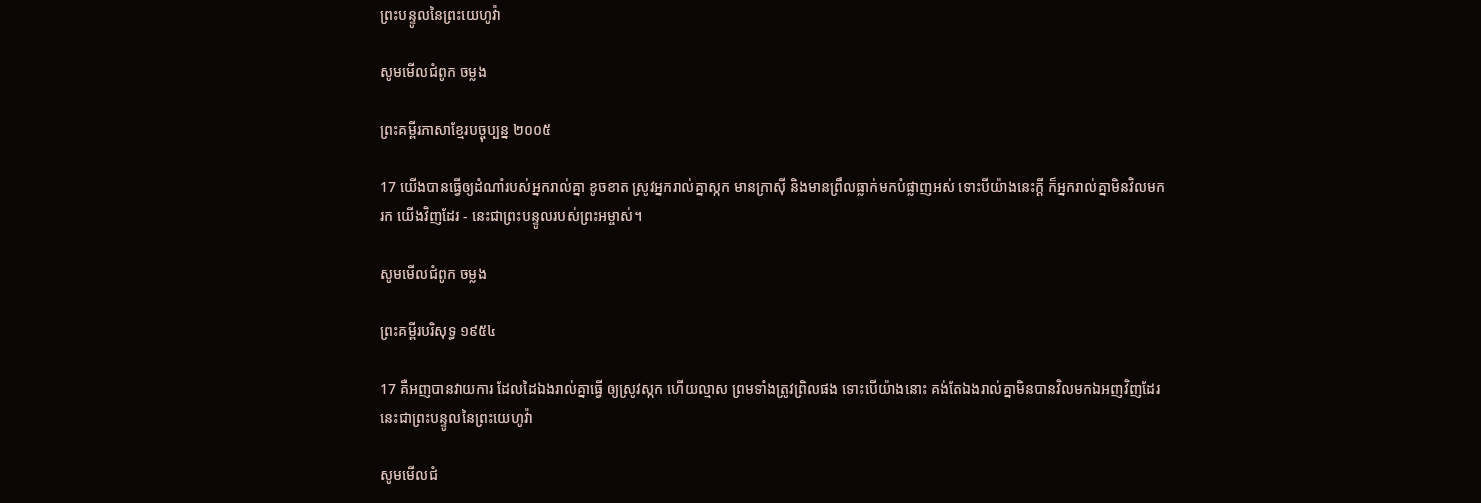ព្រះ‌បន្ទូលនៃព្រះ‌យេហូវ៉ា

សូមមើលជំពូក ចម្លង

ព្រះគម្ពីរភាសាខ្មែរបច្ចុប្បន្ន ២០០៥

17 យើងបានធ្វើឲ្យដំណាំរបស់អ្នករាល់គ្នា ខូចខាត ស្រូវអ្នករាល់គ្នាស្កក មានក្រាស៊ី និងមានព្រឹលធ្លាក់មកបំផ្លាញអស់ ទោះបីយ៉ាងនេះក្ដី ក៏អ្នករាល់គ្នាមិនវិលមករក យើងវិញដែរ - នេះជាព្រះ‌បន្ទូលរបស់ព្រះ‌អម្ចាស់។

សូមមើលជំពូក ចម្លង

ព្រះគម្ពីរបរិសុទ្ធ ១៩៥៤

17 គឺអញបានវាយការ ដែលដៃឯងរាល់គ្នាធ្វើ ឲ្យស្រូវស្កក ហើយល្មាស ព្រមទាំងត្រូវព្រិលផង ទោះបើយ៉ាងនោះ គង់តែឯងរាល់គ្នាមិនបានវិលមកឯអញវិញដែរ នេះជាព្រះ‌បន្ទូលនៃព្រះ‌យេហូវ៉ា

សូមមើលជំ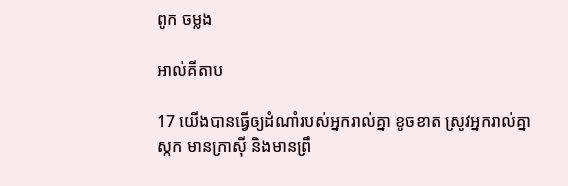ពូក ចម្លង

អាល់គីតាប

17 យើងបានធ្វើឲ្យដំណាំរបស់អ្នករាល់គ្នា ខូចខាត ស្រូវអ្នករាល់គ្នាស្កក មានក្រាស៊ី និងមានព្រឹ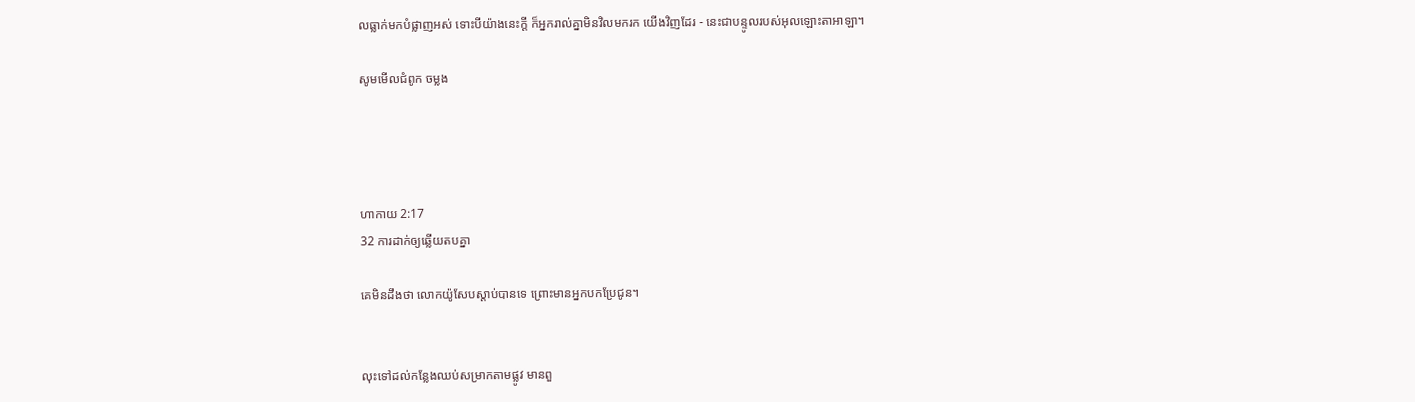លធ្លាក់មកបំផ្លាញអស់ ទោះបីយ៉ាងនេះក្ដី ក៏អ្នករាល់គ្នាមិនវិលមករក យើងវិញដែរ - នេះជាបន្ទូលរបស់អុលឡោះ‌តាអាឡា។

សូមមើលជំពូក ចម្លង




ហាកាយ 2:17
32 ការដាក់ឲ្យឆ្លើយតបគ្នា

គេមិនដឹងថា លោកយ៉ូសែបស្តាប់បានទេ ព្រោះមានអ្នកបកប្រែជូន។


លុះទៅដល់កន្លែងឈប់សម្រាកតាមផ្លូវ មានពួ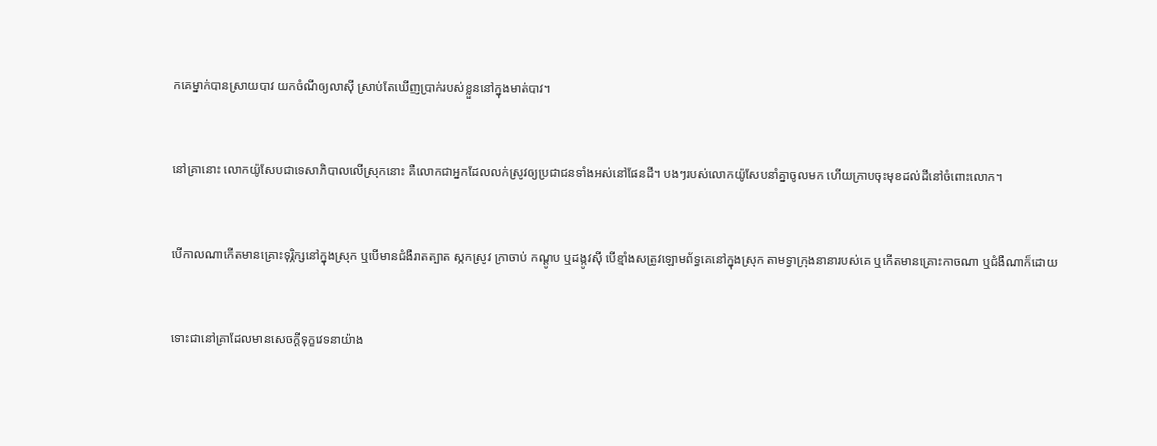ក‌គេម្នាក់បានស្រាយបាវ យកចំណីឲ្យលាស៊ី ស្រាប់តែឃើញប្រាក់របស់ខ្លួននៅក្នុងមាត់បាវ។


នៅគ្រានោះ លោកយ៉ូសែបជាទេសា‌ភិបាលលើស្រុកនោះ គឺលោកជាអ្នកដែលលក់ស្រូវឲ្យប្រជា‌ជនទាំងអស់នៅផែនដី។ បងៗរបស់លោកយ៉ូសែបនាំគ្នាចូលមក ហើយក្រាបចុះមុខដល់ដីនៅចំពោះលោក។


បើកាលណាកើតមានគ្រោះទុរ្ភិក្សនៅក្នុងស្រុក ឬបើមានជំងឺរាតត្បាត ស្កកស្រូវ ក្រាចាប់ កណ្តូប ឬដង្កូវស៊ី បើខ្មាំងសត្រូវឡោម‌ព័ទ្ធគេនៅក្នុងស្រុក តាមទ្វាក្រុងនានារបស់គេ ឬកើតមានគ្រោះកាចណា ឬជំងឺណាក៏ដោយ


ទោះជានៅគ្រាដែលមានសេចក្ដីទុក្ខវេទនាយ៉ាង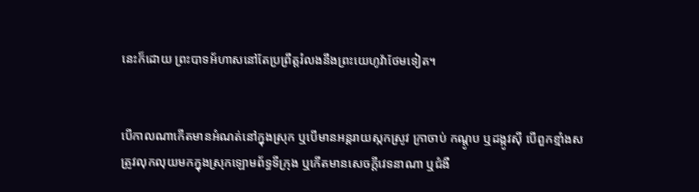នេះក៏ដោយ ព្រះបាទអ័ហាសនៅតែប្រព្រឹត្តរំលងនឹងព្រះ‌យេហូវ៉ាថែមទៀត។


បើកាលណាកើតមានអំណត់នៅក្នុងស្រុក ឬបើមានអន្តរាយស្កកស្រូវ ក្រា‌ចាប់ កណ្តូប ឬដង្កូវស៊ី បើពួកខ្មាំងសត្រូវលុក‌លុយមកក្នុងស្រុកឡោម‌ព័ទ្ធទីក្រុង ឬកើតមានសេចក្ដីវេទនាណា ឬជំងឺ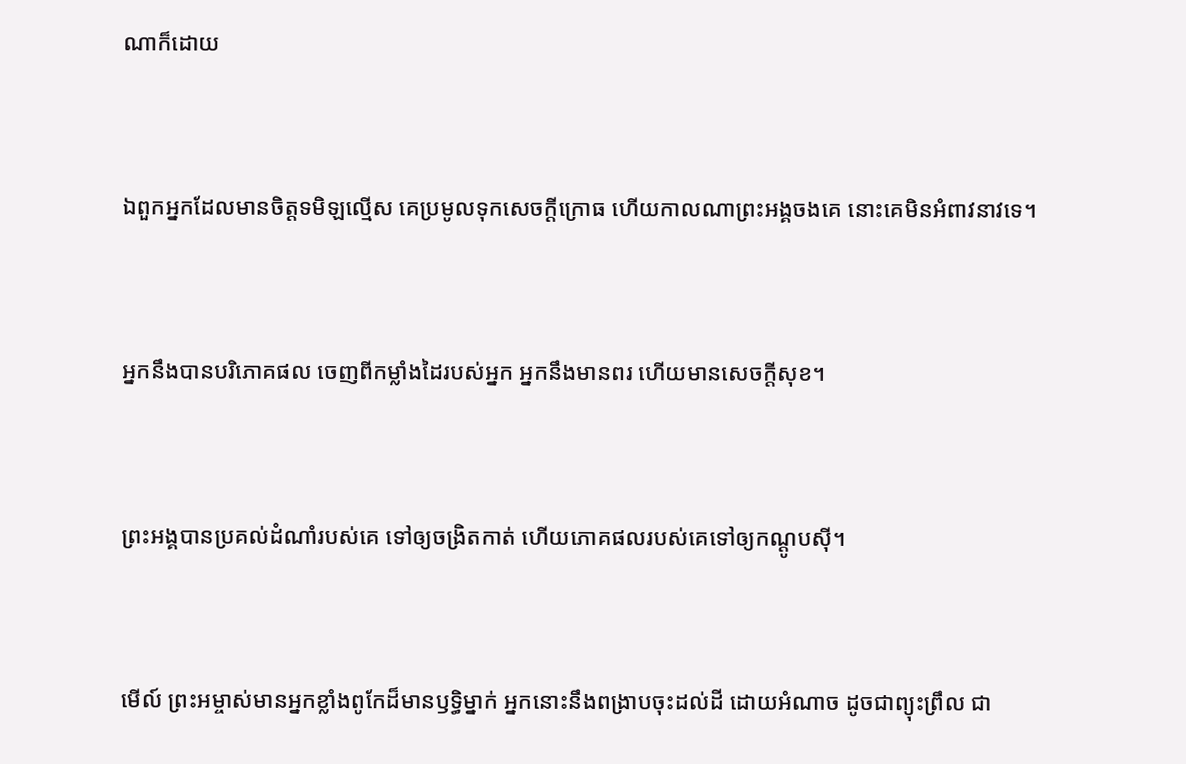ណាក៏ដោយ


ឯពួកអ្នកដែលមានចិត្តទមិឡល្មើស គេប្រមូលទុកសេចក្ដីក្រោធ ហើយកាលណាព្រះ‌អង្គចងគេ នោះគេមិនអំពាវ‌នាវទេ។


អ្នកនឹងបានបរិ‌ភោគផល ចេញពីកម្លាំងដៃរបស់អ្នក អ្នកនឹងមានពរ ហើយមានសេចក្ដីសុខ។


ព្រះ‌អង្គបានប្រគល់ដំណាំរបស់គេ ទៅឲ្យចង្រិតកាត់ ហើយភោគផលរបស់គេទៅឲ្យកណ្តូបស៊ី។


មើល៍ ព្រះ‌អម្ចាស់មានអ្នកខ្លាំងពូកែដ៏មានឫទ្ធិម្នាក់ អ្នកនោះនឹងពង្រាបចុះដល់ដី ដោយអំណាច ដូចជាព្យុះ‌ព្រឹល ជា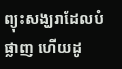ព្យុះសង្ឃរាដែលបំផ្លាញ ហើយដូ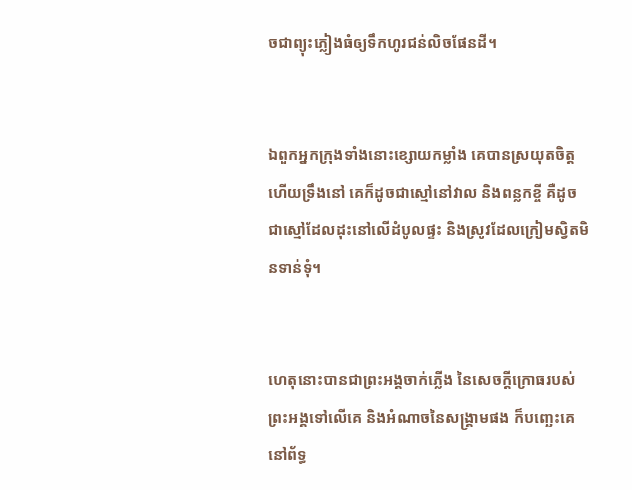ចជាព្យុះភ្លៀងធំឲ្យទឹកហូរជន់លិចផែនដី។


ឯពួកអ្នកក្រុងទាំងនោះខ្សោយកម្លាំង គេបានស្រយុតចិត្ត ហើយទ្រឹងនៅ គេក៏ដូចជាស្មៅនៅវាល និងពន្លកខ្ចី គឺដូចជាស្មៅដែលដុះនៅលើដំបូលផ្ទះ និងស្រូវដែលក្រៀមស្វិតមិនទាន់ទុំ។


ហេតុនោះបានជាព្រះ‌អង្គចាក់ភ្លើង នៃសេចក្ដីក្រោធរបស់ព្រះ‌អង្គទៅលើគេ និងអំណាចនៃសង្គ្រាមផង ក៏បញ្ឆេះគេនៅព័ទ្ធ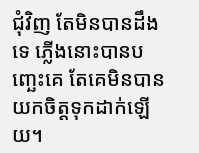ជុំ‌វិញ តែមិនបានដឹងទេ ភ្លើងនោះបានបញ្ឆេះគេ តែគេមិនបានយកចិត្តទុកដាក់ឡើយ។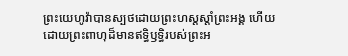ព្រះ‌យេហូវ៉ាបានស្បថដោយព្រះ‌ហស្តស្តាំព្រះ‌អង្គ ហើយដោយព្រះ‌ពាហុដ៏មានឥទ្ធិ‌ឫទ្ធិរបស់ព្រះ‌អ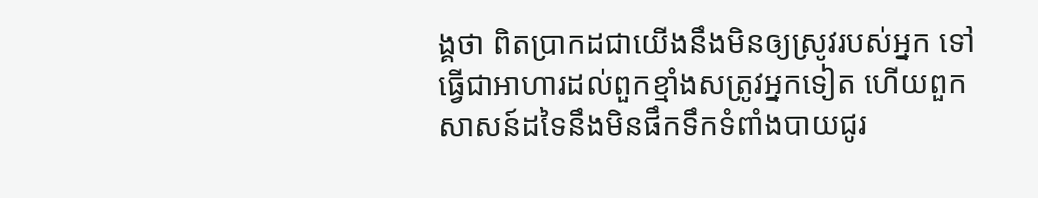ង្គថា ពិតប្រាកដជាយើងនឹងមិនឲ្យស្រូវរបស់អ្នក ទៅធ្វើជាអាហារដល់ពួកខ្មាំងសត្រូវអ្នកទៀត ហើយពួកសាសន៍ដទៃនឹងមិនផឹកទឹកទំពាំង‌បាយ‌ជូរ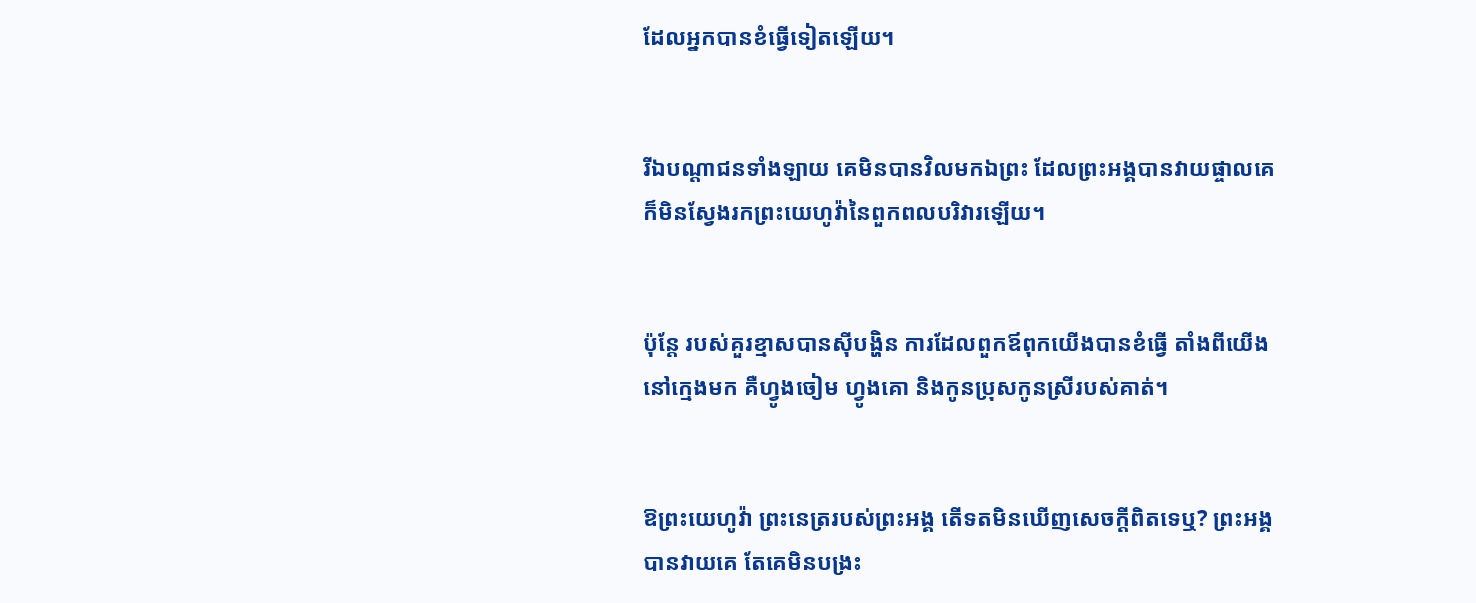ដែលអ្នកបានខំធ្វើទៀតឡើយ។


រីឯបណ្ដា‌ជនទាំង‌ឡាយ គេមិនបានវិលមកឯព្រះ ដែលព្រះ‌អង្គបានវាយផ្ចាលគេ ក៏មិនស្វែងរកព្រះ‌យេហូវ៉ានៃពួកពល‌បរិវារឡើយ។


ប៉ុន្តែ របស់គួរខ្មាសបានស៊ីបង្ហិន ការដែលពួកឪពុកយើងបានខំធ្វើ តាំងពីយើងនៅក្មេងមក គឺហ្វូងចៀម ហ្វូងគោ និងកូនប្រុសកូនស្រីរបស់គាត់។


ឱព្រះ‌យេហូវ៉ា ព្រះ‌នេត្ររបស់ព្រះ‌អង្គ តើទតមិនឃើញសេចក្ដីពិតទេឬ? ព្រះ‌អង្គបានវាយគេ តែគេមិនបង្រះ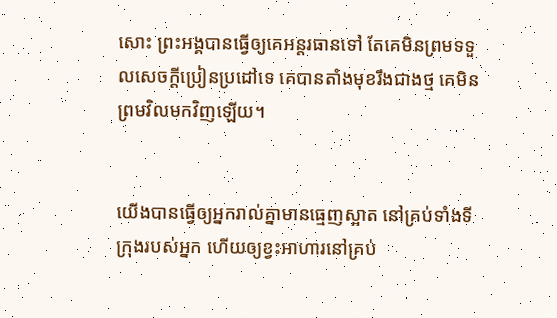សោះ ព្រះ‌អង្គបានធ្វើឲ្យគេអន្តរធានទៅ តែគេមិនព្រមទទួលសេចក្ដីប្រៀនប្រដៅទេ គេបានតាំងមុខរឹងជាងថ្ម គេមិនព្រមវិលមកវិញឡើយ។


យើងបានធ្វើឲ្យអ្នករាល់គ្នាមានធ្មេញស្អាត នៅគ្រប់ទាំងទីក្រុងរបស់អ្នក ហើយឲ្យខ្វះអាហារនៅគ្រប់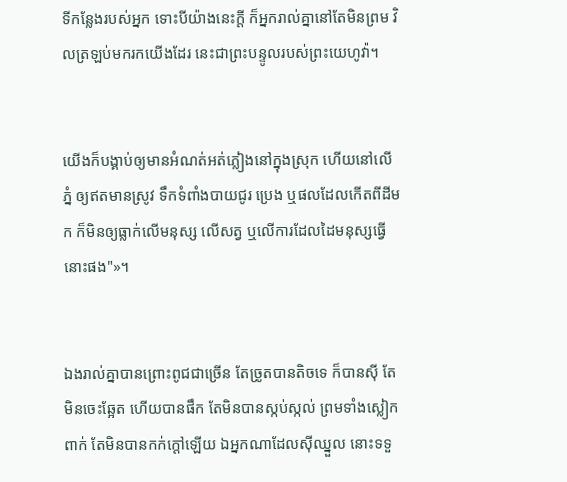ទីកន្លែងរបស់អ្នក ទោះបីយ៉ាងនេះក្ដី ក៏អ្នករាល់គ្នានៅតែមិនព្រម វិលត្រឡប់មករកយើងដែរ នេះជាព្រះបន្ទូលរបស់ព្រះ‌យេហូវ៉ា។


យើងក៏បង្គាប់ឲ្យមានអំណត់‌អត់ភ្លៀងនៅក្នុងស្រុក ហើយនៅលើភ្នំ ឲ្យឥតមានស្រូវ ទឹកទំពាំង‌បាយ‌ជូរ ប្រេង ឬផលដែលកើតពីដីមក ក៏មិនឲ្យធ្លាក់លើមនុស្ស លើសត្វ ឬលើការដែលដៃមនុស្សធ្វើនោះផង"»។


ឯងរាល់គ្នាបានព្រោះពូជជាច្រើន តែច្រូតបានតិចទេ ក៏បានស៊ី តែមិនចេះឆ្អែត ហើយបានផឹក តែមិនបានស្កប់‌ស្កល់ ព្រមទាំងស្លៀកពាក់ តែមិនបានកក់ក្តៅឡើយ ឯអ្នកណាដែលស៊ីឈ្នួល នោះទទួ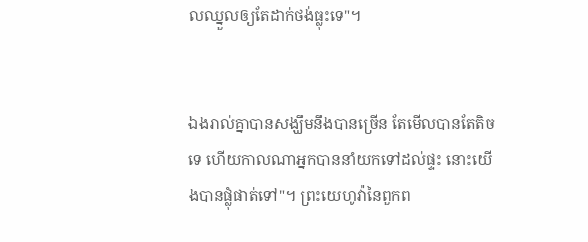លឈ្នួលឲ្យតែដាក់ថង់ធ្លុះទេ"។


ឯងរាល់គ្នាបានសង្ឃឹមនឹងបានច្រើន តែមើលបានតែតិចទេ ហើយកាលណាអ្នកបាននាំយកទៅដល់ផ្ទះ នោះយើងបានផ្លុំផាត់ទៅ"។ ព្រះ‌យេហូវ៉ានៃពួកព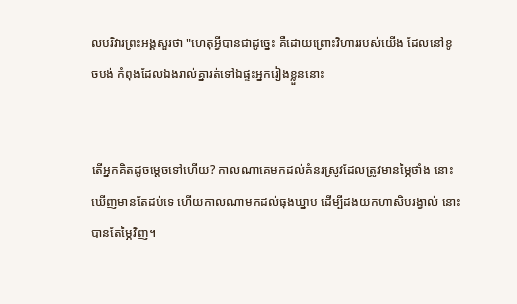ល‌បរិវារព្រះ‌អង្គសួរថា "ហេតុអ្វីបានជាដូច្នេះ គឺដោយព្រោះវិហាររបស់យើង ដែលនៅខូច‌បង់ កំពុងដែលឯងរាល់គ្នារត់ទៅឯផ្ទះអ្នករៀងខ្លួននោះ


តើអ្នកគិតដូចម្ដេចទៅហើយ? កាលណាគេមកដល់គំនរស្រូវដែលត្រូវមានម្ភៃថាំង នោះឃើញមានតែដប់ទេ ហើយកាលណាមកដល់ធុងឃ្នាប ដើម្បីដងយកហាសិបរង្វាល់ នោះបានតែម្ភៃវិញ។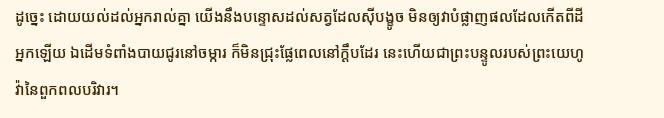ដូច្នេះ ដោយយល់ដល់អ្នករាល់គ្នា យើងនឹងបន្ទោសដល់សត្វដែលស៊ីបង្ខូច មិនឲ្យវាបំផ្លាញផលដែលកើតពីដីអ្នកឡើយ ឯដើមទំពាំង‌បាយ‌ជូរនៅចម្ការ ក៏មិនជ្រុះផ្លែពេលនៅក្តឹបដែរ នេះហើយជាព្រះ‌បន្ទូលរបស់ព្រះ‌យេហូវ៉ានៃពួកពល‌បរិវារ។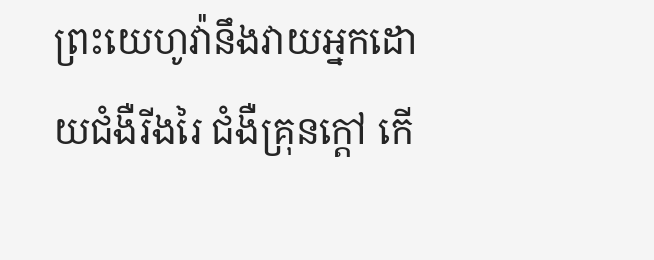ព្រះ‌យេហូវ៉ានឹងវាយអ្នកដោយជំងឺរីងរៃ ជំងឺគ្រុនក្ដៅ កើ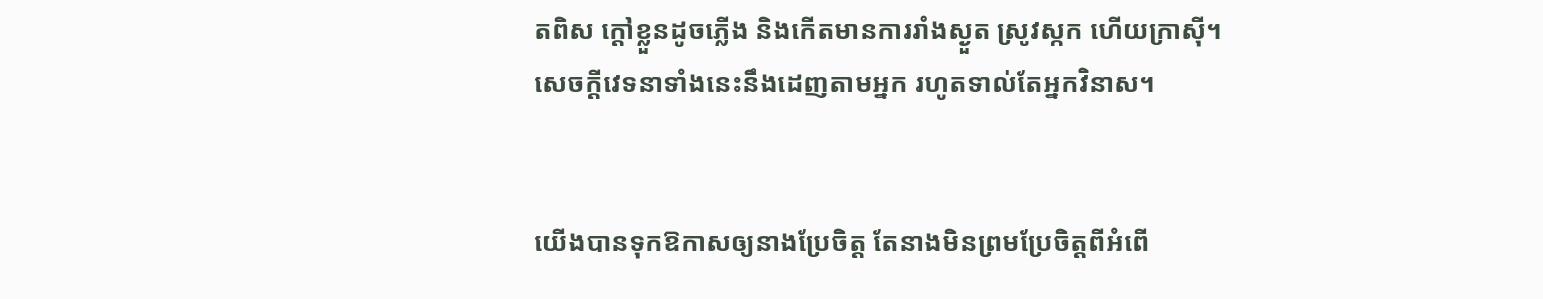តពិស ក្តៅខ្លួនដូចភ្លើង និងកើតមានការរាំងស្ងួត ស្រូវស្កក ហើយក្រាស៊ី។ សេចក្ដីវេទនាទាំងនេះនឹងដេញតាមអ្នក រហូតទាល់តែអ្នកវិនាស។


យើងបានទុកឱកាសឲ្យនាងប្រែចិត្ត តែនាងមិនព្រមប្រែចិត្តពីអំពើ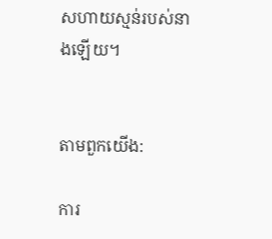សហាយស្មន់របស់នាងឡើយ។


តាមពួកយើង:

ការ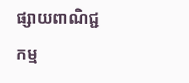ផ្សាយពាណិជ្ជកម្ម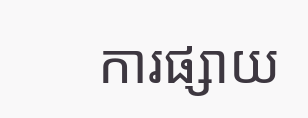ការផ្សាយ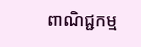ពាណិជ្ជកម្ម